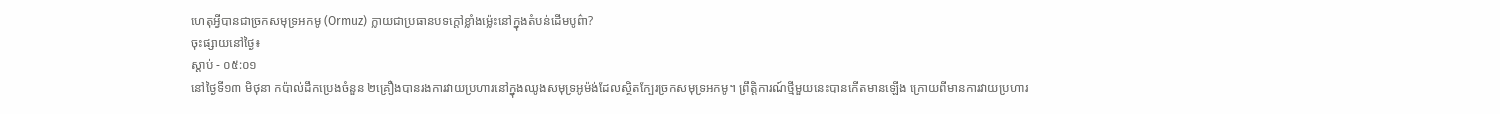ហេតុអ្វីបានជាច្រកសមុទ្រអកមូ (Ormuz) ក្លាយជាប្រធានបទក្តៅខ្លាំងម្ល៉េះនៅក្នុងតំបន់ដើមបូព៌ា?
ចុះផ្សាយនៅថ្ងៃ៖
ស្តាប់ - ០៥:០១
នៅថ្ងៃទី១៣ មិថុនា កប៉ាល់ដឹកប្រេងចំនួន ២គ្រឿងបានរងការវាយប្រហារនៅក្នុងឈូងសមុទ្រអូម៉ង់ដែលស្ថិតក្បែរច្រកសមុទ្រអកមូ។ ព្រឹត្តិការណ៍ថ្មីមួយនេះបានកើតមានឡើង ក្រោយពីមានការវាយប្រហារ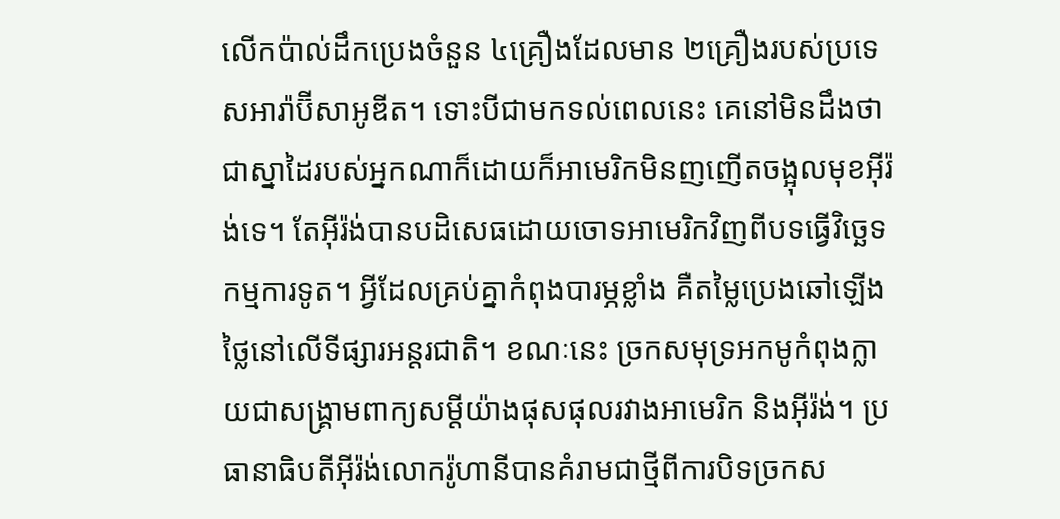លើកប៉ាល់ដឹកប្រេងចំនួន ៤គ្រឿងដែលមាន ២គ្រឿងរបស់ប្រទេសអារ៉ាប៊ីសាអូឌីត។ ទោះបីជាមកទល់ពេលនេះ គេនៅមិនដឹងថាជាស្នាដៃរបស់អ្នកណាក៏ដោយក៏អាមេរិកមិនញញើតចង្អុលមុខអ៊ីរ៉ង់ទេ។ តែអ៊ីរ៉ង់បានបដិសេធដោយចោទអាមេរិកវិញពីបទធ្វើវិច្ឆេទកម្មការទូត។ អ្វីដែលគ្រប់គ្នាកំពុងបារម្ភខ្លាំង គឺតម្លៃប្រេងឆៅឡើងថ្លៃនៅលើទីផ្សារអន្តរជាតិ។ ខណៈនេះ ច្រកសមុទ្រអកមូកំពុងក្លាយជាសង្រ្គាមពាក្យសម្តីយ៉ាងផុសផុលរវាងអាមេរិក និងអ៊ីរ៉ង់។ ប្រធានាធិបតីអ៊ីរ៉ង់លោករ៉ូហានីបានគំរាមជាថ្មីពីការបិទច្រកស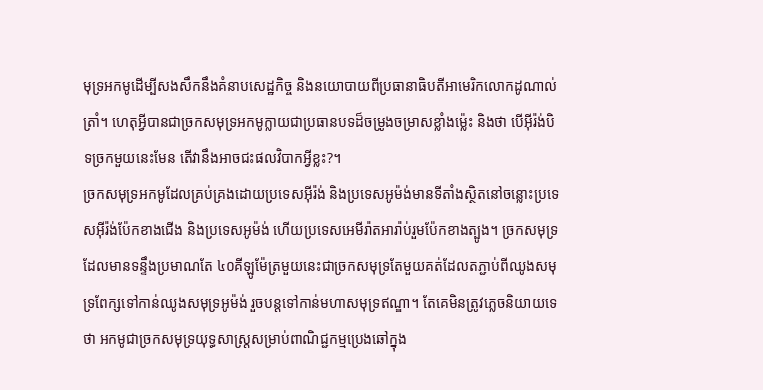មុទ្រអកមូដើម្បីសងសឹកនឹងគំនាបសេដ្ឋកិច្ច និងនយោបាយពីប្រធានាធិបតីអាមេរិកលោកដូណាល់ ត្រាំ។ ហេតុអ្វីបានជាច្រកសមុទ្រអកមូក្លាយជាប្រធានបទដ៏ចម្រូងចម្រាសខ្លាំងម្ល៉េះ និងថា បើអ៊ីរ៉ង់បិទច្រកមួយនេះមែន តើវានឹងអាចជះផលវិបាកអ្វីខ្លះ?។
ច្រកសមុទ្រអកមូដែលគ្រប់គ្រងដោយប្រទេសអ៊ីរ៉ង់ និងប្រទេសអូម៉ង់មានទីតាំងស្ថិតនៅចន្លោះប្រទេសអ៊ីរ៉ង់ប៉ែកខាងជើង និងប្រទេសអូម៉ង់ ហើយប្រទេសអេមីរ៉ាតអារ៉ាប់រួមប៉ែកខាងត្បូង។ ច្រកសមុទ្រដែលមានទន្ទឹងប្រមាណតែ ៤០គីឡូម៉ែត្រមួយនេះជាច្រកសមុទ្រតែមួយគត់ដែលតភ្ជាប់ពីឈូងសមុទ្រពែក្សទៅកាន់ឈូងសមុទ្រអូម៉ង់ រួចបន្តទៅកាន់មហាសមុទ្រឥណ្ឌា។ តែគេមិនត្រូវភ្លេចនិយាយទេថា អកមូជាច្រកសមុទ្រយុទ្ធសាស្រ្តសម្រាប់ពាណិជ្ជកម្មប្រេងឆៅក្នុង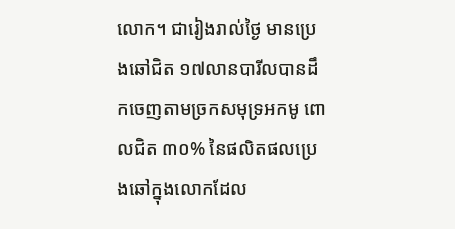លោក។ ជារៀងរាល់ថ្ងៃ មានប្រេងឆៅជិត ១៧លានបារីលបានដឹកចេញតាមច្រកសមុទ្រអកមូ ពោលជិត ៣០% នៃផលិតផលប្រេងឆៅក្នុងលោកដែល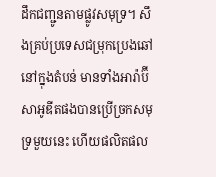ដឹកជញ្ជូនតាមផ្លូវសមុទ្រ។ សឹងគ្រប់ប្រទេសជម្រុកប្រេងឆៅនៅក្នុងតំបន់ មានទាំងអារ៉ាប៊ីសាអូឌីតផងបានប្រើច្រកសមុទ្រមួយនេះ ហើយផលិតផល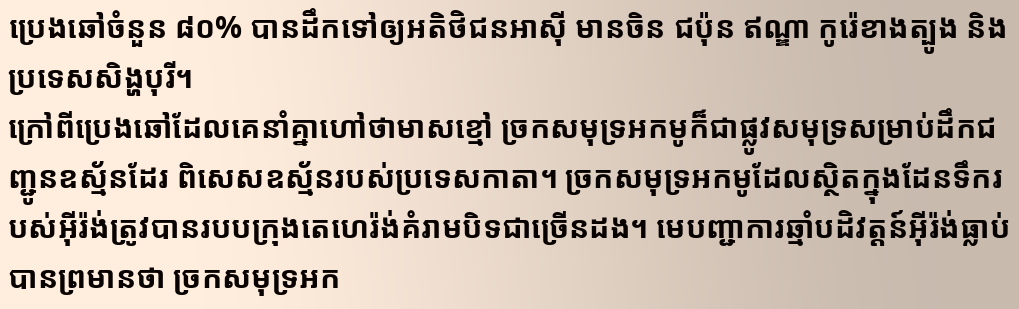ប្រេងឆៅចំនួន ៨០% បានដឹកទៅឲ្យអតិថិជនអាស៊ី មានចិន ជប៉ុន ឥណ្ឌា កូរ៉េខាងត្បូង និងប្រទេសសិង្ហបុរី។
ក្រៅពីប្រេងឆៅដែលគេនាំគ្នាហៅថាមាសខ្មៅ ច្រកសមុទ្រអកមូក៏ជាផ្លូវសមុទ្រសម្រាប់ដឹកជញ្ជូនឧស្ម័នដែរ ពិសេសឧស្ម័នរបស់ប្រទេសកាតា។ ច្រកសមុទ្រអកមូដែលស្ថិតក្នុងដែនទឹករបស់អ៊ីរ៉ង់ត្រូវបានរបបក្រុងតេហេរ៉ង់គំរាមបិទជាច្រើនដង។ មេបញ្ជាការឆ្មាំបដិវត្តន៍អ៊ីរ៉ង់ធ្លាប់បានព្រមានថា ច្រកសមុទ្រអក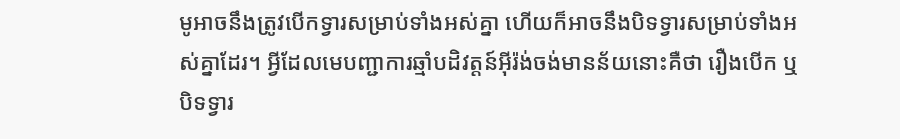មូអាចនឹងត្រូវបើកទ្វារសម្រាប់ទាំងអស់គ្នា ហើយក៏អាចនឹងបិទទ្វារសម្រាប់ទាំងអស់គ្នាដែរ។ អ្វីដែលមេបញ្ជាការឆ្មាំបដិវត្តន៍អ៊ីរ៉ង់ចង់មានន័យនោះគឺថា រឿងបើក ឬបិទទ្វារ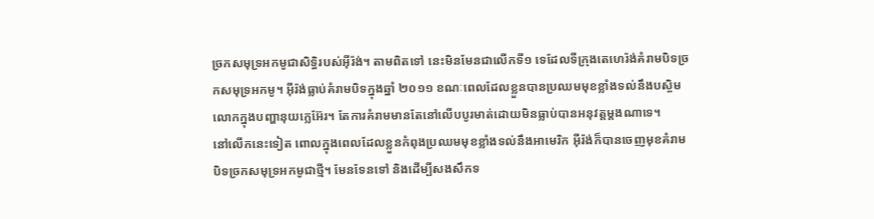ច្រកសមុទ្រអកមូជាសិទ្ធិរបស់អ៊ីរ៉ង់។ តាមពិតទៅ នេះមិនមែនជាលើកទី១ ទេដែលទីក្រុងតេហេរ៉ង់គំរាមបិទច្រកសមុទ្រអកមូ។ អ៊ីរ៉ង់ធ្លាប់គំរាមបិទក្នុងឆ្នាំ ២០១១ ខណៈពេលដែលខ្លួនបានប្រឈមមុខខ្លាំងទល់នឹងបស្ចិមលោកក្នុងបញ្ហានុយក្លេអ៊ែរ។ តែការគំរាមមានតែនៅលើបបូរមាត់ដោយមិនធ្លាប់បានអនុវត្តម្តងណាទេ។
នៅលើកនេះទៀត ពោលក្នុងពេលដែលខ្លួនកំពុងប្រឈមមុខខ្លាំងទល់នឹងអាមេរិក អ៊ីរ៉ង់ក៏បានចេញមុខគំរាមបិទច្រកសមុទ្រអកមូជាថ្មី។ មែនទែនទៅ និងដើម្បីសងសឹកទ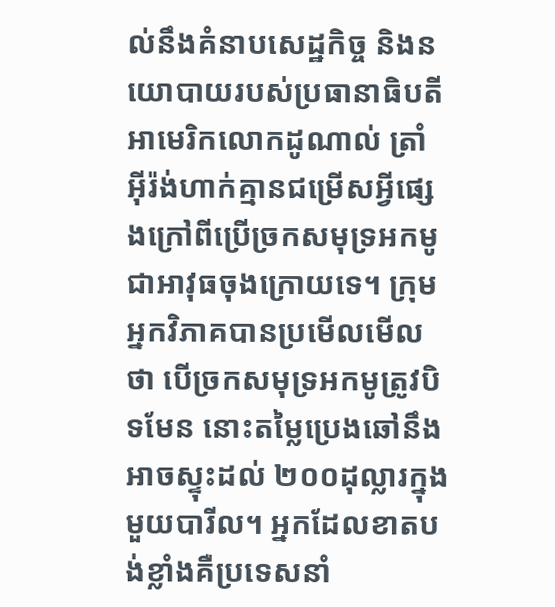ល់នឹងគំនាបសេដ្ឋកិច្ច និងនយោបាយរបស់ប្រធានាធិបតីអាមេរិកលោកដូណាល់ ត្រាំ អ៊ីរ៉ង់ហាក់គ្មានជម្រើសអ្វីផ្សេងក្រៅពីប្រើច្រកសមុទ្រអកមូជាអាវុធចុងក្រោយទេ។ ក្រុមអ្នកវិភាគបានប្រមើលមើលថា បើច្រកសមុទ្រអកមូត្រូវបិទមែន នោះតម្លៃប្រេងឆៅនឹងអាចស្ទុះដល់ ២០០ដុល្លារក្នុងមួយបារីល។ អ្នកដែលខាតបង់ខ្លាំងគឺប្រទេសនាំ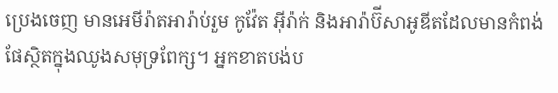ប្រេងចេញ មានអេមីរ៉ាតអារ៉ាប់រួម កូវ៉ែត អ៊ីរ៉ាក់ និងអារ៉ាប៊ីសាអូឌីតដែលមានកំពង់ផែស្ថិតក្នុងឈូងសមុទ្រពែក្ស។ អ្នកខាតបង់ប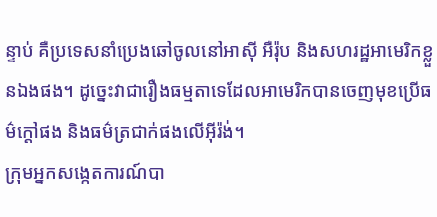ន្ទាប់ គឺប្រទេសនាំប្រេងឆៅចូលនៅអាស៊ី អឺរ៉ុប និងសហរដ្ឋអាមេរិកខ្លួនឯងផង។ ដូច្នេះវាជារឿងធម្មតាទេដែលអាមេរិកបានចេញមុខប្រើធម៌ក្តៅផង និងធម៌ត្រជាក់ផងលើអ៊ីរ៉ង់។
ក្រុមអ្នកសង្កេតការណ៍បា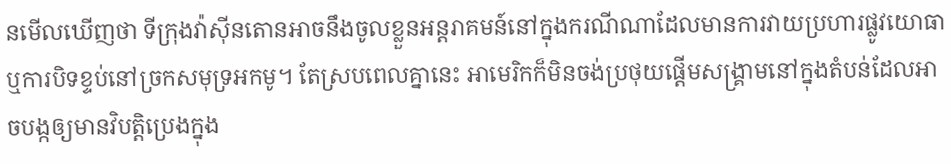នមើលឃើញថា ទីក្រុងវ៉ាស៊ីនតោនអាចនឹងចូលខ្លួនអន្តរាគមន៍នៅក្នុងករណីណាដែលមានការវាយប្រហារផ្លូវយោធា ឬការបិទខ្ទប់នៅច្រកសមុទ្រអកមូ។ តែស្របពេលគ្នានេះ អាមេរិកក៏មិនចង់ប្រថុយផ្តើមសង្រ្គាមនៅក្នុងតំបន់ដែលអាចបង្កឲ្យមានវិបត្តិប្រេងក្នុង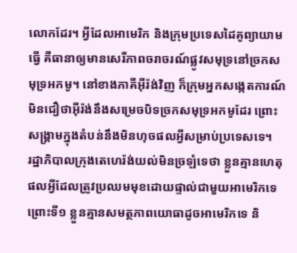លោកដែរ។ អ្វីដែលអាមេរិក និងក្រុមប្រទេសដៃគូព្យាយាមធ្វើ គឺធានាឲ្យមានសេរីភាពចរាចរណ៍ផ្លូវសមុទ្រនៅច្រកសមុទ្រអកមូ។ នៅខាងភាគីអ៊ីរ៉ង់វិញ ក៏ក្រុមអ្នកសង្កេតការណ៍មិនជឿថាអ៊ីរ៉ង់នឹងសម្រេចបិទច្រកសមុទ្រអកមូដែរ ព្រោះសង្រ្គាមក្នុងតំបន់នឹងមិនហុចផលអ្វីសម្រាប់ប្រទេសទេ។
រដ្ឋាភិបាលក្រុងតេហេរ៉ង់យល់មិនច្រឡំទេថា ខ្លួនគ្មានហេតុផលអ្វីដែលត្រូវប្រឈមមុខដោយផ្ទាល់ជាមួយអាមេរិកទេ ព្រោះទី១ ខ្លួនគ្មានសមត្ថភាពយោធាដូចអាមេរិកទេ និ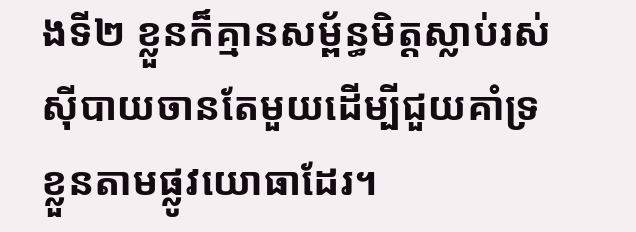ងទី២ ខ្លួនក៏គ្មានសម្ព័ន្ធមិត្តស្លាប់រស់ស៊ីបាយចានតែមួយដើម្បីជួយគាំទ្រខ្លួនតាមផ្លូវយោធាដែរ។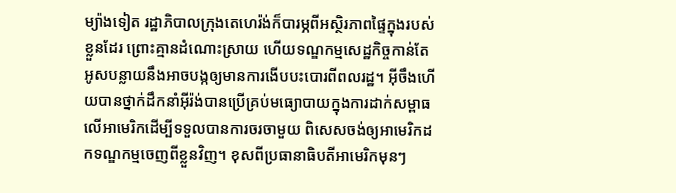ម្យ៉ាងទៀត រដ្ឋាភិបាលក្រុងតេហេរ៉ង់ក៏បារម្ភពីអស្ថិរភាពផ្ទៃក្នុងរបស់ខ្លួនដែរ ព្រោះគ្មានដំណោះស្រាយ ហើយទណ្ឌកម្មសេដ្ឋកិច្ចកាន់តែអូសបន្លាយនឹងអាចបង្កឲ្យមានការងើបបះបោរពីពលរដ្ឋ។ អ៊ីចឹងហើយបានថ្នាក់ដឹកនាំអ៊ីរ៉ង់បានប្រើគ្រប់មធ្យោបាយក្នុងការដាក់សម្ពាធលើអាមេរិកដើម្បីទទួលបានការចរចាមួយ ពិសេសចង់ឲ្យអាមេរិកដកទណ្ឌកម្មចេញពីខ្លួនវិញ។ ខុសពីប្រធានាធិបតីអាមេរិកមុនៗ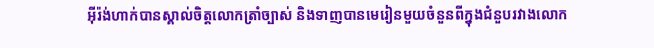អ៊ីរ៉ង់ហាក់បានស្គាល់ចិត្តលោកត្រាំច្បាស់ និងទាញបានមេរៀនមួយចំនួនពីក្នុងជំនួបរវាងលោក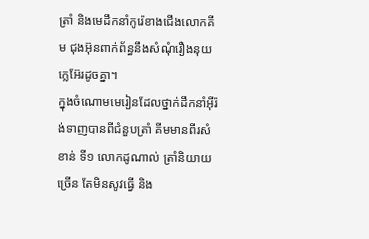ត្រាំ និងមេដឹកនាំកូរ៉េខាងជើងលោកគីម ជុងអ៊ុនពាក់ព័ន្ធនឹងសំណុំរឿងនុយក្លេអ៊ែរដូចគ្នា។
ក្នុងចំណោមមេរៀនដែលថ្នាក់ដឹកនាំអ៊ីរ៉ង់ទាញបានពីជំនួបត្រាំ គីមមានពីរសំខាន់ ទី១ លោកដូណាល់ ត្រាំនិយាយច្រើន តែមិនសូវធ្វើ និង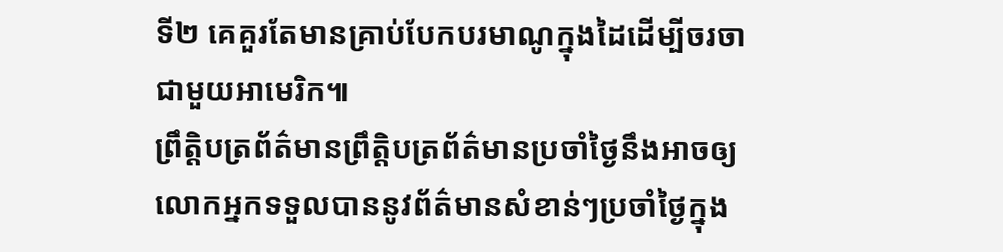ទី២ គេគួរតែមានគ្រាប់បែកបរមាណូក្នុងដៃដើម្បីចរចាជាមួយអាមេរិក៕
ព្រឹត្តិបត្រព័ត៌មានព្រឹត្តិបត្រព័ត៌មានប្រចាំថ្ងៃនឹងអាចឲ្យលោកអ្នកទទួលបាននូវព័ត៌មានសំខាន់ៗប្រចាំថ្ងៃក្នុង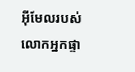អ៊ីមែលរបស់លោកអ្នកផ្ទា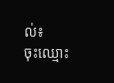ល់៖
ចុះឈ្មោះ